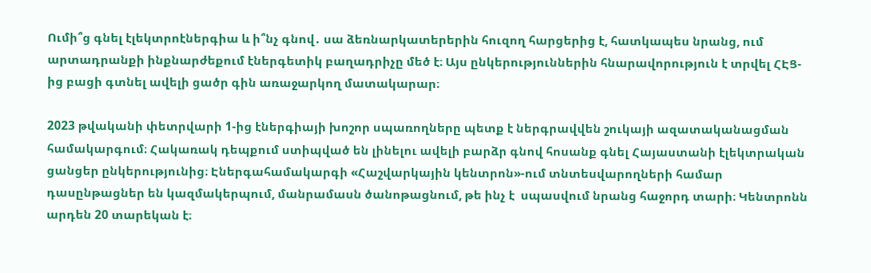Ումի՞ց գնել էլեկտրոէներգիա և ի՞նչ գնով․ սա ձեռնարկատերերին հուզող հարցերից է, հատկապես նրանց, ում արտադրանքի ինքնարժեքում էներգետիկ բաղադրիչը մեծ է։ Այս ընկերություններին հնարավորություն է տրվել ՀԷՑ-ից բացի գտնել ավելի ցածր գին առաջարկող մատակարար։

2023 թվականի փետրվարի 1-ից էներգիայի խոշոր սպառողները պետք է ներգրավվեն շուկայի ազատականացման համակարգում։ Հակառակ դեպքում ստիպված են լինելու ավելի բարձր գնով հոսանք գնել Հայաստանի էլեկտրական ցանցեր ընկերությունից։ Էներգահամակարգի «Հաշվարկային կենտրոն»-ում տնտեսվարողների համար դասընթացներ են կազմակերպում, մանրամասն ծանոթացնում, թե ինչ է  սպասվում նրանց հաջորդ տարի։ Կենտրոնն արդեն 20 տարեկան է։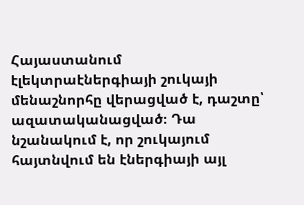Հայաստանում էլեկտրաէներգիայի շուկայի մենաշնորհը վերացված է, դաշտը՝ ազատականացված։ Դա նշանակում է, որ շուկայում հայտնվում են էներգիայի այլ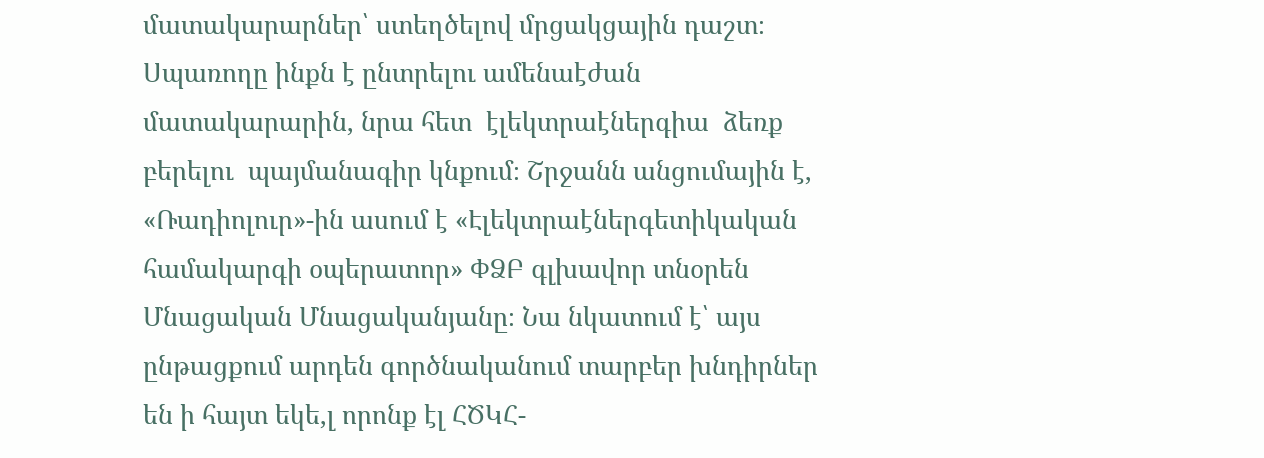մատակարարներ՝ ստեղծելով մրցակցային դաշտ։ Սպառողը ինքն է ընտրելու ամենաէժան մատակարարին, նրա հետ  էլեկտրաէներգիա  ձեռք բերելու  պայմանագիր կնքում։ Շրջանն անցումային է, «Ռադիոլուր»-ին ասում է «Էլեկտրաէներգետիկական համակարգի օպերատոր» ՓՁԲ գլխավոր տնօրեն Մնացական Մնացականյանը։ Նա նկատում է՝ այս ընթացքում արդեն գործնականում տարբեր խնդիրներ են ի հայտ եկե,լ որոնք էլ ՀԾԿՀ-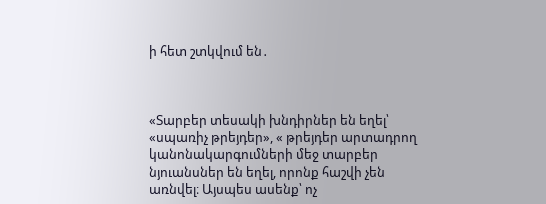ի հետ շտկվում են․



«Տարբեր տեսակի խնդիրներ են եղել՝ «սպառիչ թրեյդեր», « թրեյդեր արտադրող կանոնակարգումների մեջ տարբեր նյուանսներ են եղել, որոնք հաշվի չեն առնվել։ Այսպես ասենք՝ ոչ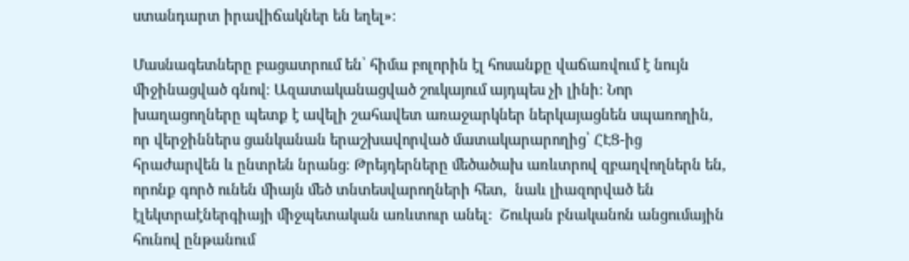ստանդարտ իրավիճակներ են եղել»։

Մասնագետները բացատրում են՝ հիմա բոլորին էլ հոսանքը վաճառվում է նույն միջինացված գնով։ Ազատականացված շուկայում այդպես չի լինի։ Նոր խաղացողները պետք է ավելի շահավետ առաջարկներ ներկայացնեն սպառողին, որ վերջիններս ցանկանան երաշխավորված մատակարարողից՝ ՀԷՑ-ից հրաժարվեն և ընտրեն նրանց։ Թրեյդերները մեծածախ առևտրով զբաղվողներն են, որոնք գործ ունեն միայն մեծ տնտեսվարողների հետ,  նաև լիազորված են էլեկտրաէներգիայի միջպետական առևտուր անել:  Շուկան բնականոն անցումային հունով ընթանում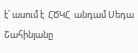է՝ ասում է  ՀԾԿՀ  անդամ Սեդա Շահինյանը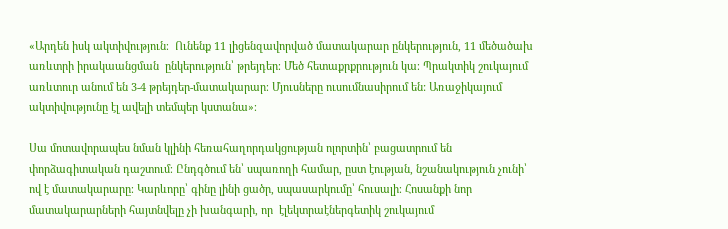«Արդեն իսկ ակտիվություն։  Ունենք 11 լիցենզավորված մատակարար ընկերություն, 11 մեծածախ առևտրի իրակաանցման  ընկերություն՝ թրեյդեր։ Մեծ հետաքրքրություն կա։ Պրակտիկ շուկայում առևտուր անում են 3-4 թրեյդեր-մատակարար։ Մյուսները ուսումնասիրում են: Առաջիկայում ակտիվությունը էլ ավելի տեմպեր կստանա»։

Սա մոտավորապես նման կլինի հեռահաղորդակցության ոլորտին՝ բացատրում են փորձագիտական դաշտում։ Ընդգծում են՝ սպառողի համար, ըստ էության, նշանակություն չունի՝ ով է մատակարարը։ Կարևորը՝ գինը լինի ցածր, սպասարկումը՝ հուսալի։ Հոսանքի նոր մատակարարների հայտնվելը չի խանգարի, որ  էլեկտրաէներգետիկ շուկայում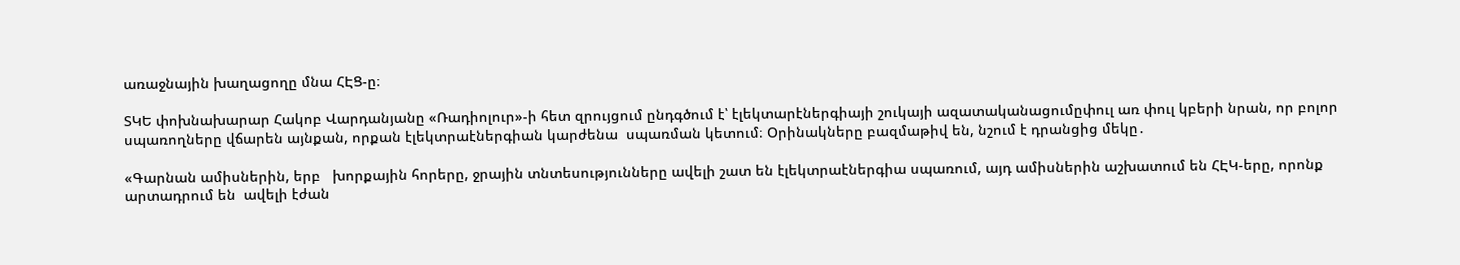առաջնային խաղացողը մնա ՀԷՑ-ը։

ՏԿԵ փոխնախարար Հակոբ Վարդանյանը «Ռադիոլուր»-ի հետ զրույցում ընդգծում է՝ էլեկտարէներգիայի շուկայի ազատականացումըփուլ առ փուլ կբերի նրան, որ բոլոր սպառողները վճարեն այնքան, որքան էլեկտրաէներգիան կարժենա  սպառման կետում։ Օրինակները բազմաթիվ են, նշում է դրանցից մեկը․

«Գարնան ամիսներին, երբ   խորքային հորերը, ջրային տնտեսությունները ավելի շատ են էլեկտրաէներգիա սպառում, այդ ամիսներին աշխատում են ՀԷԿ-երը, որոնք արտադրում են  ավելի էժան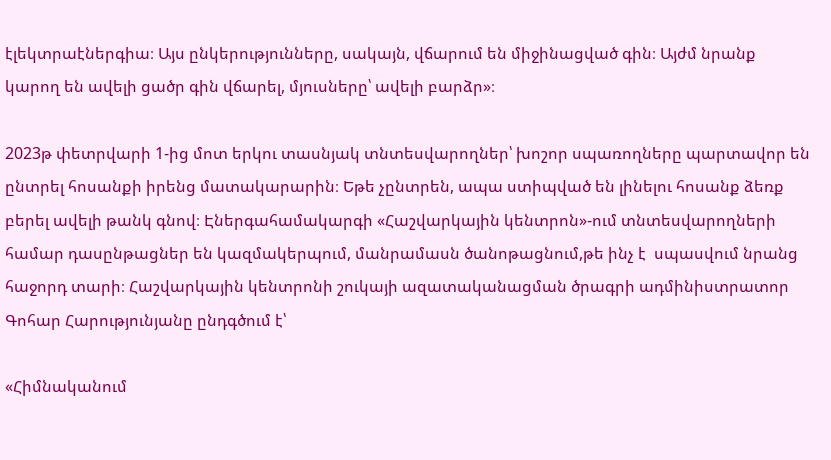էլեկտրաէներգիա։ Այս ընկերությունները, սակայն, վճարում են միջինացված գին։ Այժմ նրանք կարող են ավելի ցածր գին վճարել, մյուսները՝ ավելի բարձր»։

2023թ փետրվարի 1-ից մոտ երկու տասնյակ տնտեսվարողներ՝ խոշոր սպառողները պարտավոր են ընտրել հոսանքի իրենց մատակարարին։ Եթե չընտրեն, ապա ստիպված են լինելու հոսանք ձեռք բերել ավելի թանկ գնով։ Էներգահամակարգի «Հաշվարկային կենտրոն»-ում տնտեսվարողների համար դասընթացներ են կազմակերպում, մանրամասն ծանոթացնում,թե ինչ է  սպասվում նրանց հաջորդ տարի։ Հաշվարկային կենտրոնի շուկայի ազատականացման ծրագրի ադմինիստրատոր Գոհար Հարությունյանը ընդգծում է՝

«Հիմնականում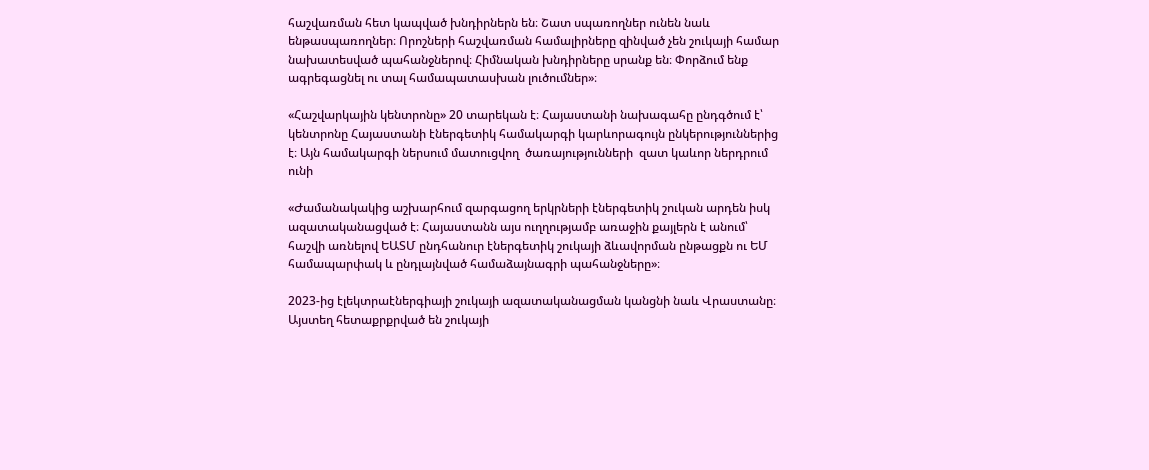հաշվառման հետ կապված խնդիրներն են։ Շատ սպառողներ ունեն նաև ենթասպառողներ։ Որոշների հաշվառման համալիրները զինված չեն շուկայի համար նախատեսված պահանջներով։ Հիմնական խնդիրները սրանք են։ Փորձում ենք ագրեգացնել ու տալ համապատասխան լուծումներ»։

«Հաշվարկային կենտրոնը» 20 տարեկան է։ Հայաստանի նախագահը ընդգծում է՝ կենտրոնը Հայաստանի էներգետիկ համակարգի կարևորագույն ընկերություններից է։ Այն համակարգի ներսում մատուցվող  ծառայությունների  զատ կաևոր ներդրում ունի

«Ժամանակակից աշխարհում զարգացող երկրների էներգետիկ շուկան արդեն իսկ ազատականացված է։ Հայաստանն այս ուղղությամբ առաջին քայլերն է անում՝ հաշվի առնելով ԵԱՏՄ ընդհանուր էներգետիկ շուկայի ձևավորման ընթացքն ու ԵՄ համապարփակ և ընդլայնված համաձայնագրի պահանջները»։

2023-ից էլեկտրաէներգիայի շուկայի ազատականացման կանցնի նաև Վրաստանը։ Այստեղ հետաքրքրված են շուկայի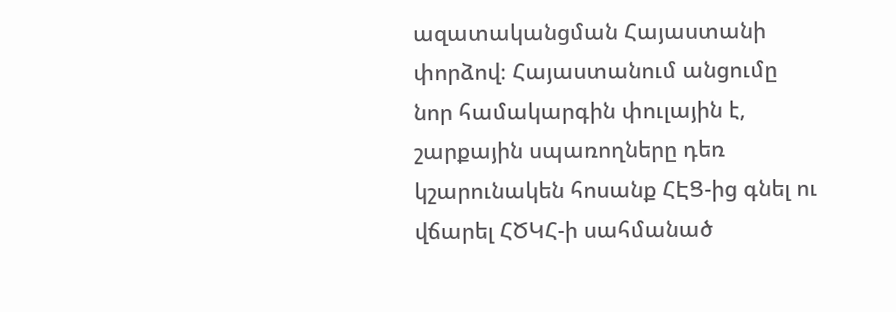ազատականցման Հայաստանի փորձով։ Հայաստանում անցումը նոր համակարգին փուլային է, շարքային սպառողները դեռ կշարունակեն հոսանք ՀԷՑ-ից գնել ու վճարել ՀԾԿՀ-ի սահմանած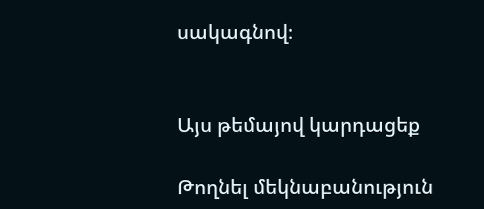սակագնով։


Այս թեմայով կարդացեք

Թողնել մեկնաբանություն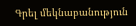Գրել մեկնաբանություն